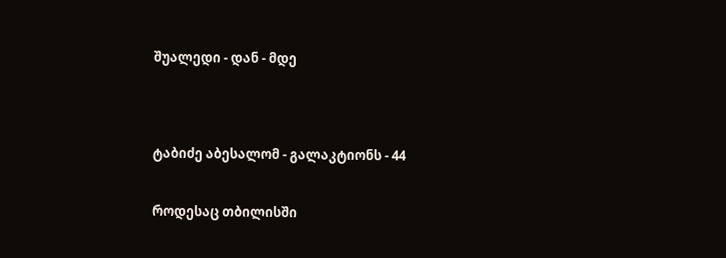შუალედი - დან - მდე




ტაბიძე აბესალომ - გალაკტიონს - 44


როდესაც თბილისში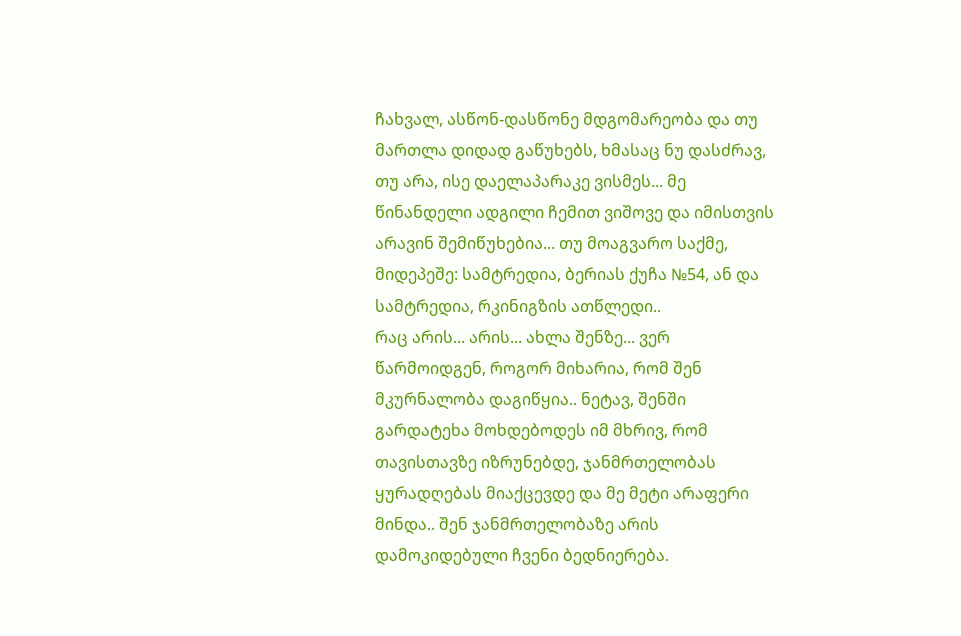ჩახვალ, ასწონ-დასწონე მდგომარეობა და თუ მართლა დიდად გაწუხებს, ხმასაც ნუ დასძრავ, თუ არა, ისე დაელაპარაკე ვისმეს... მე წინანდელი ადგილი ჩემით ვიშოვე და იმისთვის არავინ შემიწუხებია... თუ მოაგვარო საქმე, მიდეპეშე: სამტრედია, ბერიას ქუჩა №54, ან და სამტრედია, რკინიგზის ათწლედი..
რაც არის... არის... ახლა შენზე... ვერ წარმოიდგენ, როგორ მიხარია, რომ შენ მკურნალობა დაგიწყია.. ნეტავ, შენში გარდატეხა მოხდებოდეს იმ მხრივ, რომ თავისთავზე იზრუნებდე, ჯანმრთელობას ყურადღებას მიაქცევდე და მე მეტი არაფერი მინდა.. შენ ჯანმრთელობაზე არის დამოკიდებული ჩვენი ბედნიერება.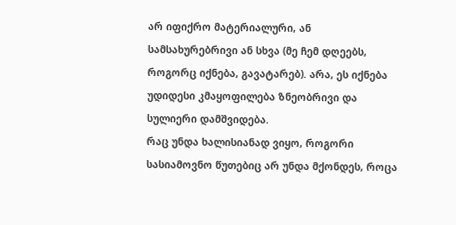არ იფიქრო მატერიალური, ან სამსახურებრივი ან სხვა (მე ჩემ დღეებს, როგორც იქნება, გავატარებ). არა, ეს იქნება უდიდესი კმაყოფილება ზნეობრივი და სულიერი დამშვიდება.
რაც უნდა ხალისიანად ვიყო, როგორი სასიამოვნო წუთებიც არ უნდა მქონდეს, როცა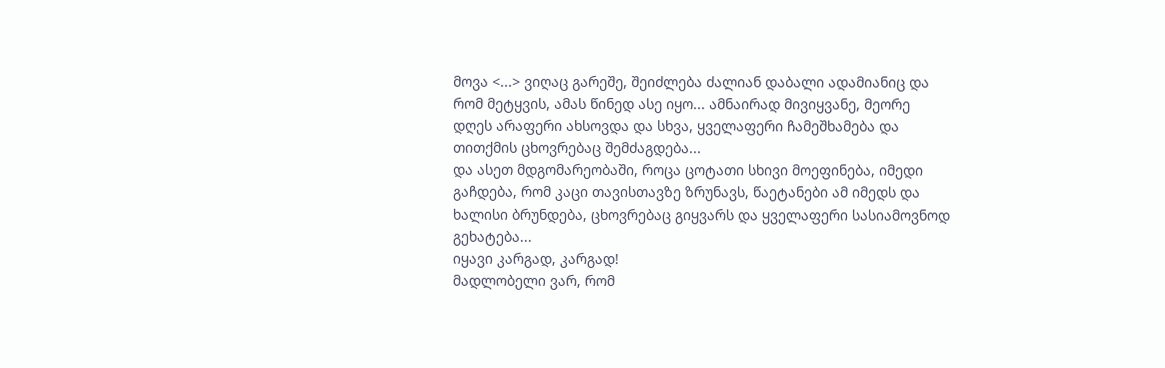მოვა <...> ვიღაც გარეშე, შეიძლება ძალიან დაბალი ადამიანიც და რომ მეტყვის, ამას წინედ ასე იყო... ამნაირად მივიყვანე, მეორე დღეს არაფერი ახსოვდა და სხვა, ყველაფერი ჩამეშხამება და თითქმის ცხოვრებაც შემძაგდება...
და ასეთ მდგომარეობაში, როცა ცოტათი სხივი მოეფინება, იმედი გაჩდება, რომ კაცი თავისთავზე ზრუნავს, წაეტანები ამ იმედს და ხალისი ბრუნდება, ცხოვრებაც გიყვარს და ყველაფერი სასიამოვნოდ გეხატება...
იყავი კარგად, კარგად!
მადლობელი ვარ, რომ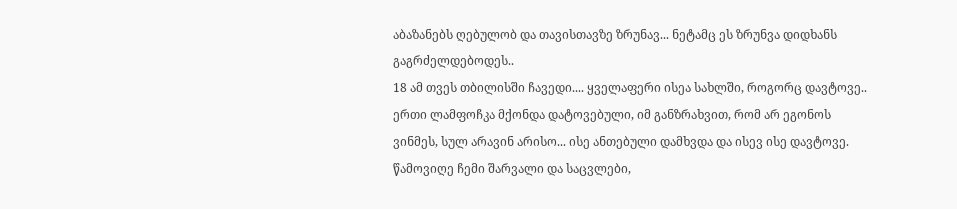აბაზანებს ღებულობ და თავისთავზე ზრუნავ... ნეტამც ეს ზრუნვა დიდხანს გაგრძელდებოდეს..
18 ამ თვეს თბილისში ჩავედი.... ყველაფერი ისეა სახლში, როგორც დავტოვე.. ერთი ლამფოჩკა მქონდა დატოვებული, იმ განზრახვით, რომ არ ეგონოს ვინმეს, სულ არავინ არისო... ისე ანთებული დამხვდა და ისევ ისე დავტოვე. წამოვიღე ჩემი შარვალი და საცვლები,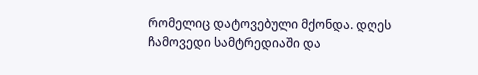რომელიც დატოვებული მქონდა. დღეს ჩამოვედი სამტრედიაში და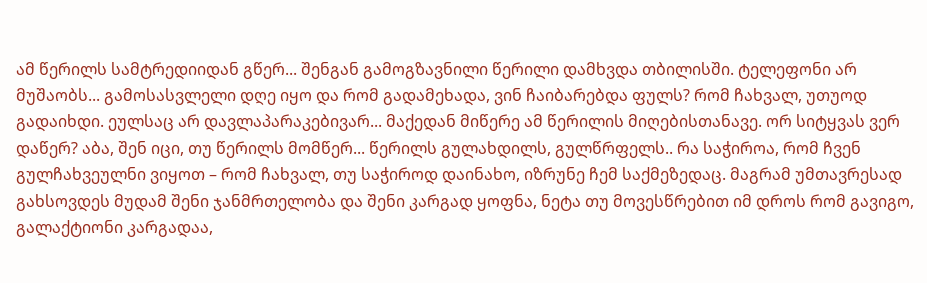ამ წერილს სამტრედიიდან გწერ... შენგან გამოგზავნილი წერილი დამხვდა თბილისში. ტელეფონი არ მუშაობს... გამოსასვლელი დღე იყო და რომ გადამეხადა, ვინ ჩაიბარებდა ფულს? რომ ჩახვალ, უთუოდ გადაიხდი. ეულსაც არ დავლაპარაკებივარ... მაქედან მიწერე ამ წერილის მიღებისთანავე. ორ სიტყვას ვერ დაწერ? აბა, შენ იცი, თუ წერილს მომწერ... წერილს გულახდილს, გულწრფელს.. რა საჭიროა, რომ ჩვენ გულჩახვეულნი ვიყოთ – რომ ჩახვალ, თუ საჭიროდ დაინახო, იზრუნე ჩემ საქმეზედაც. მაგრამ უმთავრესად გახსოვდეს მუდამ შენი ჯანმრთელობა და შენი კარგად ყოფნა, ნეტა თუ მოვესწრებით იმ დროს რომ გავიგო, გალაქტიონი კარგადაა,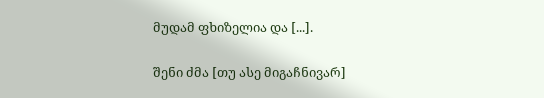მუდამ ფხიზელია და [...].

შენი ძმა [თუ ასე მიგაჩნივარ]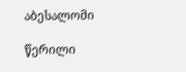აბესალომი

წერილი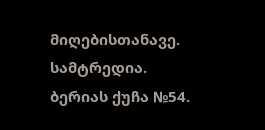მიღებისთანავე.
სამტრედია. ბერიას ქუჩა №54.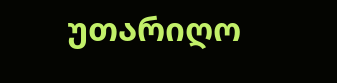უთარიღო